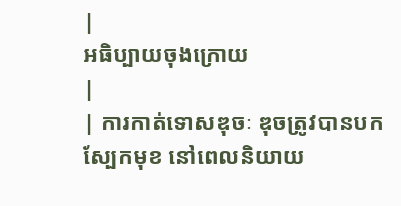|
អធិប្បាយចុងក្រោយ
|
| ការកាត់ទោសឌុចៈ ឌុចត្រូវបានបកស្បែកមុខ នៅពេលនិយាយ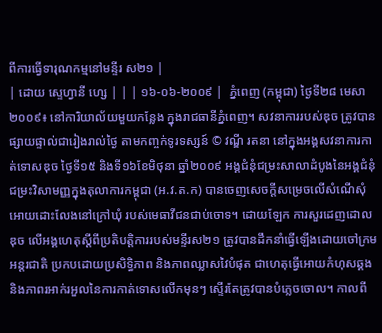ពីការធ្វើទារុណកម្មនៅមន្ទីរ ស២១ |
| ដោយ ស្ទេហ្វានី ហ្សេ | | | ១៦-០៦-២០០៩ |  ភ្នំពេញ (កម្ពុជា) ថ្ងៃទី២៨ មេសា ២០០៩៖ នៅការិយាល័យមួយកន្លែង ក្នុងរាជធានីភ្នំពេញ។ សវនាការរបស់ឌុច ត្រូវបានផ្សាយផ្ទាល់ជារៀងរាល់ថ្ងៃ តាមកញ្ចក់ទូរទស្សន៍ © វណ្ឌី រតនា នៅក្នុងអង្គសវនាការកាត់ទោសឌុច ថ្ងៃទី១៥ និងទី១៦ខែមិថុនា ឆ្នាំ២០០៩ អង្គជំនុំជម្រះសាលាដំបូងនៃអង្គជំនុំជម្រះវិសាមញ្ញក្នុងតុលាការកម្ពុជា (អ.វ.ត.ក) បានចេញសេចក្តីសម្រេចលើសំណើសុំអោយដោះលែងនៅក្រៅឃុំ របស់មេធាវីជនជាប់ចោទ។ ដោយឡែក ការសួរដេញដោលឌុច លើអង្គហេតុស្តីពីប្រតិបត្តិការរបស់មន្ទីរស២១ ត្រូវបានដឹកនាំធ្វើឡើងដោយចៅក្រមអន្តរជាតិ ប្រកបដោយប្រសិទ្ធិភាព និងភាពឈ្លាសវៃបំផុត ជាហេតុធ្វើអោយកំហុសឆ្គង និងភាពរអាក់រអួលនៃការកាត់ទោសលើកមុនៗ ស្ទើរតែត្រូវបានបំភ្លេចចោល។ កាលពី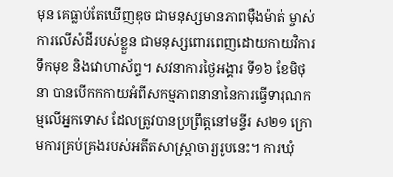មុន គេធ្លាប់តែឃើញឌុច ជាមនុស្សមានភាពម៉ឺងម៉ាត់ ម្ចាស់ការលើសំដីរបស់ខ្លួន ជាមនុស្សពោរពេញដោយកាយវិការ ទឹកមុខ និងវោហាស័ព្ទ។ សវនាការថ្ងៃអង្គារ ទី១៦ ខែមិថុនា បានបើកកកាយអំពីសកម្មភាពនានានៃការធ្វើទារុណកម្មលើអ្នកទោស ដែលត្រូវបានប្រព្រឹត្តនៅមន្ទីរ ស២១ ក្រោមការគ្រប់គ្រងរបស់អតីតសាស្រ្តាចារ្យរូបនេះ។ ការឃុំ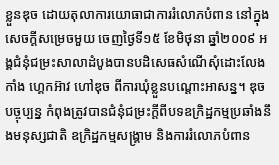ខ្លួនឌុច ដោយតុលាការយោធាជាការរំលោភបំពាន នៅក្នុងសេចក្តីសម្រេចមួយ ចេញថ្ងៃទី១៥ ខែមិថុនា ឆ្នាំ២០០៩ អង្គជំនុំជម្រះសាលាដំបូងបានបដិសេធសំណើសុំដោះលែង កាំង ហ្គេកអ៊ាវ ហៅឌុច ពីការឃុំខ្លួនបណ្តោះអាសន្ន។ ឌុច បច្ចុប្បន្ន កំពុងត្រូវបានជំនុំជម្រះក្តីពីបទឧក្រិដ្ឋកម្មប្រឆាំងនឹងមនុស្សជាតិ ឧក្រិដ្ឋកម្មសង្គ្រាម និងការរំលោភបំពាន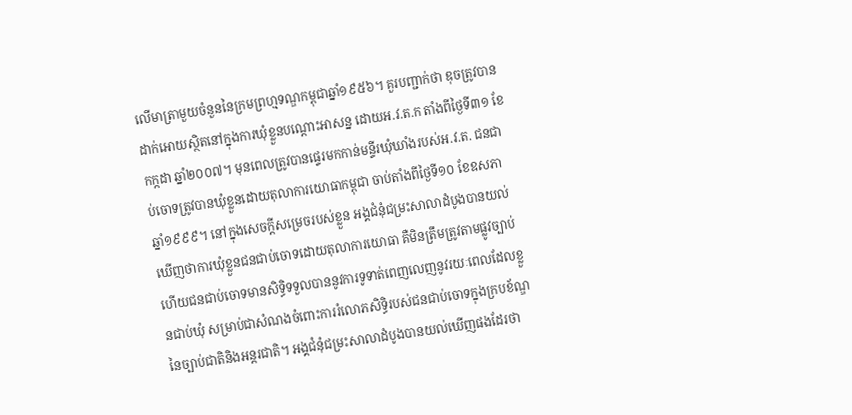លើមាត្រាមួយចំនួននៃក្រមព្រហ្មទណ្ឌកម្ពុជាឆ្នាំ១៩៥៦។ គួរបញ្ជាក់ថា ឌុចត្រូវបានដាក់អោយស្ថិតនៅក្នុងការឃុំខ្លួនបណ្តោះអាសន្ន ដោយអ.វ.ត.ក តាំងពីថ្ងៃទី៣១ ខែកក្កដា ឆ្នាំ២០០៧។ មុនពេលត្រូវបានផ្ទេរមកកាន់មន្ទីរឃុំឃាំងរបស់អ.វ.ត. ជនជាប់ចោទត្រូវបានឃុំខ្លួនដោយតុលាការយោធាកម្ពុជា ចាប់តាំងពីថ្ងៃទី១០ ខែឧសភា ឆ្នាំ១៩៩៩។ នៅក្នុងសេចក្តីសម្រេចរបស់ខ្លួន អង្គជំនុំជម្រះសាលាដំបូងបានយល់ឃើញថាការឃុំខ្លួនជនជាប់ចោទដោយតុលាការយោធា គឺមិនត្រឹមត្រូវតាមផ្លូវច្បាប់ ហើយជនជាប់ចោទមានសិទ្ធិទទួលបាននូវការទូទាត់ពេញលេញនូវរយៈពេលដែលខ្លួនជាប់ឃុំ សម្រាប់ជាសំណងចំពោះការរំលោភសិទ្ធិរបស់ជនជាប់ចោទក្នុងក្របខ័ណ្ឌនៃច្បាប់ជាតិនិងអន្តរជាតិ។ អង្គជំនុំជម្រះសាលាដំបូងបានយល់ឃើញផងដែរថា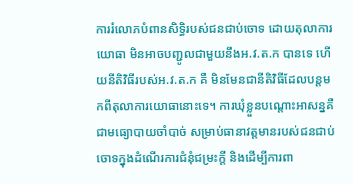ការរំលោភបំពានសិទ្ធិរបស់ជនជាប់ចោទ ដោយតុលាការយោធា មិនអាចបញ្ជូលជាមួយនឹងអ.វ.ត.ក បានទេ ហើយនីតិវិធីរបស់អ.វ.ត.ក គឺ មិនមែនជានីតិវិធីដែលបន្តមកពីតុលាការយោធានោះទេ។ ការឃុំខ្លួនបណ្តោះអាសន្នគឺជាមធ្យោបាយចាំបាច់ សម្រាប់ធានាវត្តមានរបស់ជនជាប់ចោទក្នុងដំណើរការជំនុំជម្រះក្តី និងដើម្បីការពា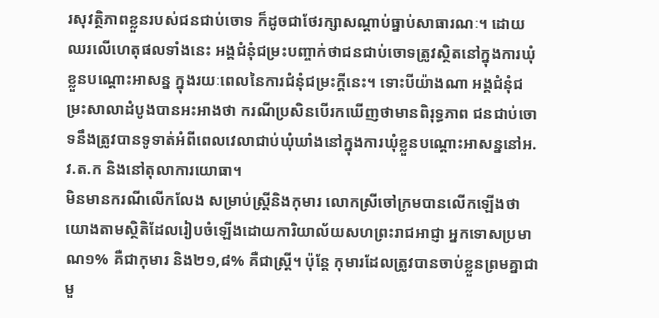រសុវត្ថិភាពខ្លួនរបស់ជនជាប់ចោទ ក៏ដូចជាថែរក្សាសណ្តាប់ធ្នាប់សាធារណៈ។ ដោយឈរលើហេតុផលទាំងនេះ អង្គជំនុំជម្រះបញ្ចាក់ថាជនជាប់ចោទត្រូវស្ថិតនៅក្នុងការឃុំខ្លួនបណ្តោះអាសន្ន ក្នុងរយៈពេលនៃការជំនុំជម្រះក្តីនេះ។ ទោះបីយ៉ាងណា អង្គជំនុំជម្រះសាលាដំបូងបានអះអាងថា ករណីប្រសិនបើរកឃើញថាមានពិរុទ្ធភាព ជនជាប់ចោទនឹងត្រូវបានទូទាត់អំពីពេលវេលាជាប់ឃុំឃាំងនៅក្នុងការឃុំខ្លួនបណ្តោះអាសន្ននៅអ.វ.ត.ក និងនៅតុលាការយោធា។
មិនមានករណីលើកលែង សម្រាប់ស្រ្តីនិងកុមារ លោកស្រីចៅក្រមបានលើកឡើងថា យោងតាមស្ថិតិដែលរៀបចំឡើងដោយការិយាល័យសហព្រះរាជអាជ្ញា អ្នកទោសប្រមាណ១% គឺជាកុមារ និង២១,៨% គឺជាស្រ្តី។ ប៉ុន្តែ កុមារដែលត្រូវបានចាប់ខ្លួនព្រមគ្នាជាមួ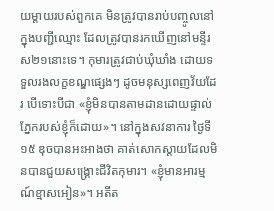យម្តាយរបស់ពួកគេ មិនត្រូវបានរាប់បញ្ចូលនៅក្នុងបញ្ជីឈ្មោះ ដែលត្រូវបានរកឃើញនៅមន្ទីរ ស២១នោះទេ។ កុមារត្រូវជាប់ឃុំឃាំង ដោយទទួលរងលក្ខខណ្ឌផ្សេងៗ ដូចមនុស្សពេញវ័យដែរ បើទោះបីជា «ខ្ញុំមិនបានតាមដានដោយផ្ទាល់ភ្នែករបស់ខ្ញុំក៏ដោយ»។ នៅក្នុងសវនាការ ថ្ងៃទី១៥ ឌុចបានអះអាងថា គាត់សោកស្តាយដែលមិនបានជួយសង្គ្រោះជីវិតកុមារ។ «ខ្ញុំមានអារម្មណ៍ខ្មាសអៀន»។ អតីត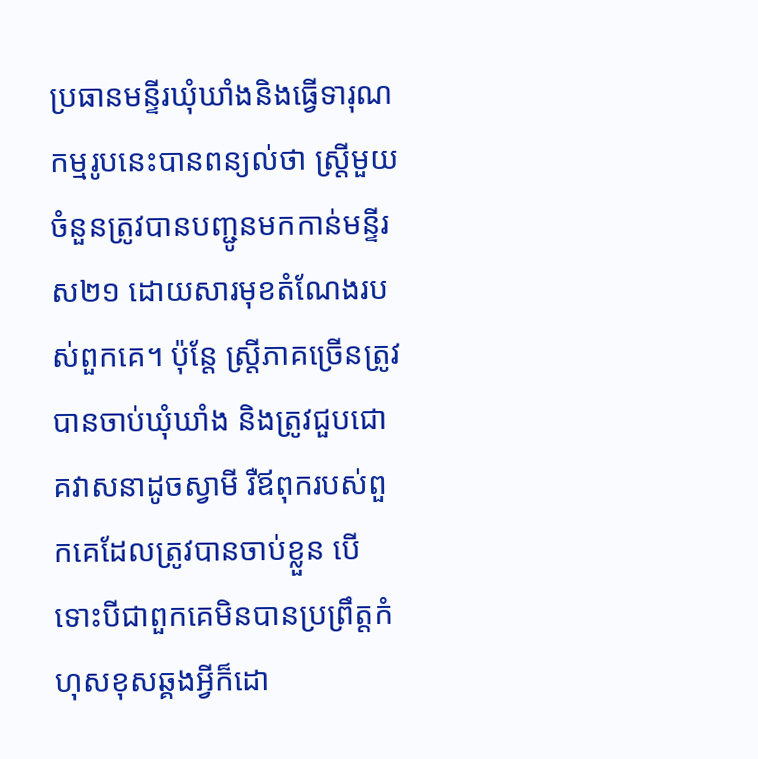ប្រធានមន្ទីរឃុំឃាំងនិងធ្វើទារុណកម្មរូបនេះបានពន្យល់ថា ស្រ្តីមួយចំនួនត្រូវបានបញ្ជូនមកកាន់មន្ទីរ ស២១ ដោយសារមុខតំណែងរបស់ពួកគេ។ ប៉ុន្តែ ស្រ្តីភាគច្រើនត្រូវបានចាប់ឃុំឃាំង និងត្រូវជួបជោគវាសនាដូចស្វាមី រឺឪពុករបស់ពួកគេដែលត្រូវបានចាប់ខ្លួន បើទោះបីជាពួកគេមិនបានប្រព្រឹត្តកំហុសខុសឆ្គងអ្វីក៏ដោ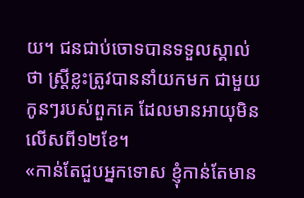យ។ ជនជាប់ចោទបានទទួលស្គាល់ថា ស្រ្តីខ្លះត្រូវបាននាំយកមក ជាមួយកូនៗរបស់ពួកគេ ដែលមានអាយុមិនលើសពី១២ខែ។
«កាន់តែជួបអ្នកទោស ខ្ញុំកាន់តែមាន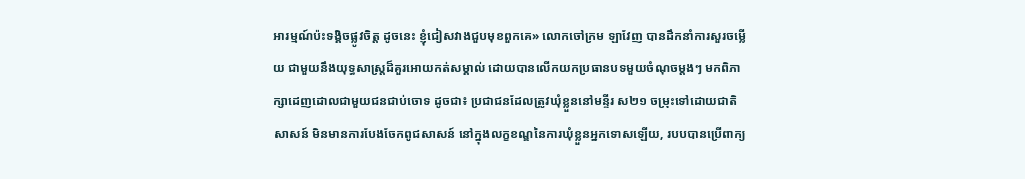អារម្មណ៍ប៉ះទង្គិចផ្លូវចិត្ត ដូចនេះ ខ្ញុំជៀសវាងជួបមុខពួកគេ» លោកចៅក្រម ឡាវែញ បានដឹកនាំការសួរចម្លើយ ជាមួយនឹងយុទ្ធសាស្រ្តដ៏គួរអោយកត់សម្គាល់ ដោយបានលើកយកប្រធានបទមួយចំណុចម្តងៗ មកពិភាក្សាដេញដោលជាមួយជនជាប់ចោទ ដូចជា៖ ប្រជាជនដែលត្រូវឃុំខ្លួននៅមន្ទីរ ស២១ ចម្រុះទៅដោយជាតិសាសន៍ មិនមានការបែងចែកពូជសាសន៍ នៅក្នុងលក្ខខណ្ឌនៃការឃុំខ្លួនអ្នកទោសឡើយ, របបបានប្រើពាក្យ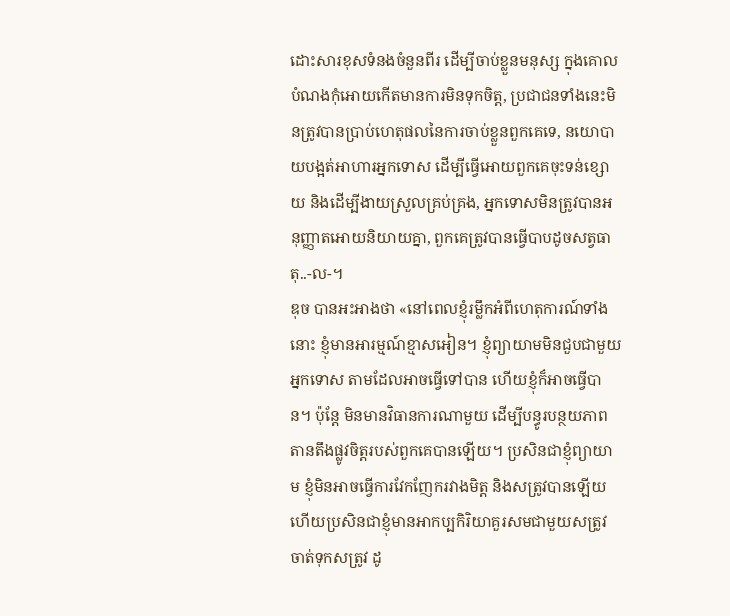ដោះសារខុសទំនងចំនួនពីរ ដើម្បីចាប់ខ្លួនមនុស្ស ក្នុងគោលបំណងកុំអោយកើតមានការមិនទុកចិត្ត, ប្រជាជនទាំងនេះមិនត្រូវបានប្រាប់ហេតុផលនៃការចាប់ខ្លួនពួកគេទេ, នយោបាយបង្អត់អាហារអ្នកទោស ដើម្បីធ្វើអោយពួកគេចុះទន់ខ្សោយ និងដើម្បីងាយស្រួលគ្រប់គ្រង, អ្នកទោសមិនត្រូវបានអនុញ្ញាតអោយនិយាយគ្នា, ពួកគេត្រូវបានធ្វើបាបដូចសត្វធាតុ..-ល-។
ឌុច បានអះអាងថា «នៅពេលខ្ញុំរម្លឹកអំពីហេតុការណ៍ទាំងនោះ ខ្ញុំមានអារម្មណ៍ខ្មាសអៀន។ ខ្ញុំព្យាយាមមិនជួបជាមួយអ្នកទោស តាមដែលអាចធ្វើទៅបាន ហើយខ្ញុំក៏អាចធ្វើបាន។ ប៉ុន្តែ មិនមានវិធានការណាមួយ ដើម្បីបន្ធូរបន្ថយភាពតានតឹងផ្លូវចិត្តរបស់ពួកគេបានឡើយ។ ប្រសិនជាខ្ញុំព្យាយាម ខ្ញុំមិនអាចធ្វើការវែកញែករវាងមិត្ត និងសត្រូវបានឡើយ ហើយប្រសិនជាខ្ញុំមានអាកប្បកិរិយាគួរសមជាមួយសត្រូវ ចាត់ទុកសត្រូវ ដូ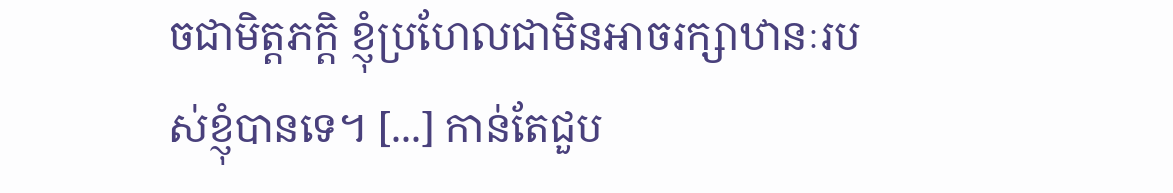ចជាមិត្តភក្តិ ខ្ញុំប្រហែលជាមិនអាចរក្សាឋានៈរបស់ខ្ញុំបានទេ។ [...] កាន់តែជួប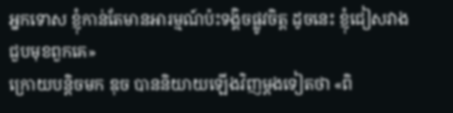អ្នកទោស ខ្ញុំកាន់តែមានអារម្មណ៍ប៉ះទង្គិចផ្លូវចិត្ត ដូចនេះ ខ្ញុំជៀសវាងជួបមុខពួកគេ»
ក្រោយបន្តិចមក ឌុច បាននិយាយឡើងវិញម្តងទៀតថា «ពិ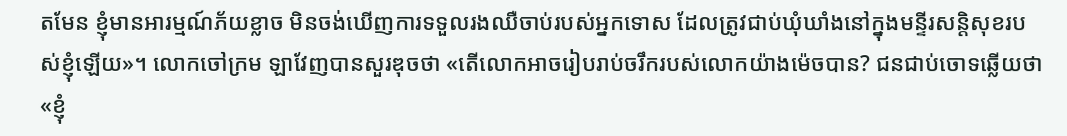តមែន ខ្ញុំមានអារម្មណ៍ភ័យខ្លាច មិនចង់ឃើញការទទួលរងឈឺចាប់របស់អ្នកទោស ដែលត្រូវជាប់ឃុំឃាំងនៅក្នុងមន្ទីរសន្តិសុខរបស់ខ្ញុំឡើយ»។ លោកចៅក្រម ឡាវែញបានសួរឌុចថា «តើលោកអាចរៀបរាប់ចរឹករបស់លោកយ៉ាងម៉េចបាន? ជនជាប់ចោទឆ្លើយថា «ខ្ញុំ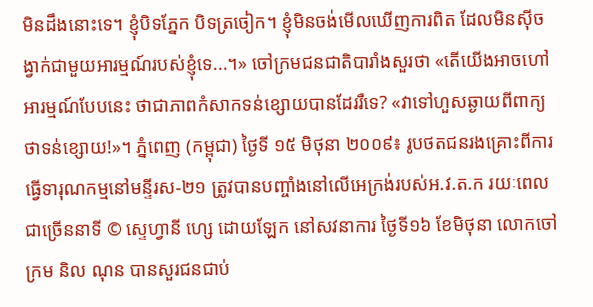មិនដឹងនោះទេ។ ខ្ញុំបិទភ្នែក បិទត្រចៀក។ ខ្ញុំមិនចង់មើលឃើញការពិត ដែលមិនស៊ីចង្វាក់ជាមួយអារម្មណ៍របស់ខ្ញុំទេ...។» ចៅក្រមជនជាតិបារាំងសួរថា «តើយើងអាចហៅអារម្មណ៍បែបនេះ ថាជាភាពកំសាកទន់ខ្សោយបានដែររឺទេ? «វាទៅហួសឆ្ងាយពីពាក្យថាទន់ខ្សោយ!»។ ភ្នំពេញ (កម្ពុជា) ថ្ងៃទី ១៥ មិថុនា ២០០៩៖ រូបថតជនរងគ្រោះពីការធ្វើទារុណកម្មនៅមន្ទីរស-២១ ត្រូវបានបញ្ចាំងនៅលើអេក្រង់របស់អ.វ.ត.ក រយៈពេលជាច្រើននាទី © ស្ទេហ្វានី ហ្សេ ដោយឡែក នៅសវនាការ ថ្ងៃទី១៦ ខែមិថុនា លោកចៅក្រម និល ណុន បានសួរជនជាប់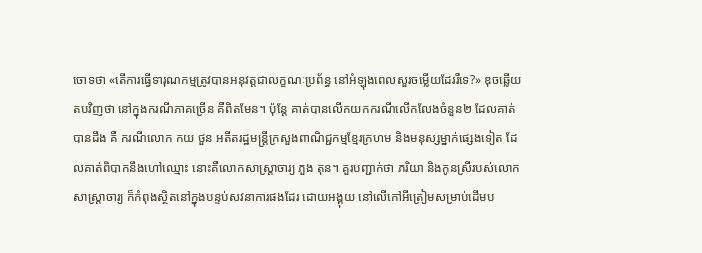ចោទថា «តើការធ្វើទារុណកម្មត្រូវបានអនុវត្តជាលក្ខណៈប្រព័ន្ធ នៅអំឡុងពេលសួរចម្លើយដែររឺទេ?» ឌុចឆ្លើយតបវិញថា នៅក្នុងករណីភាគច្រើន គឺពិតមែន។ ប៉ុន្តែ គាត់បានលើកយកករណីលើកលែងចំនួន២ ដែលគាត់បានដឹង គឺ ករណីលោក កយ ថួន អតីតរដ្ឋមន្រ្តីក្រសួងពាណិជ្ជកម្មខ្មែរក្រហម និងមនុស្សម្នាក់ផ្សេងទៀត ដែលគាត់ពិបាកនឹងហៅឈ្មោះ នោះគឺលោកសាស្រ្តាចារ្យ ភួង តុន។ គួរបញ្ជាក់ថា ភរិយា និងកូនស្រីរបស់លោកសាស្រ្តាចារ្យ ក៏កំពុងស្ថិតនៅក្នុងបន្ទប់សវនាការផងដែរ ដោយអង្គុយ នៅលើកៅអីត្រៀមសម្រាប់ដើមប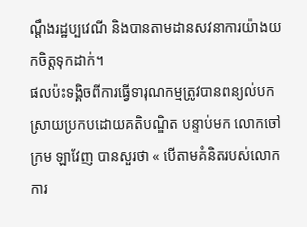ណ្តឹងរដ្ឋប្បវេណី និងបានតាមដានសវនាការយ៉ាងយកចិត្តទុកដាក់។
ផលប៉ះទង្គិចពីការធ្វើទារុណកម្មត្រូវបានពន្យល់បកស្រាយប្រកបដោយគតិបណ្ឌិត បន្ទាប់មក លោកចៅក្រម ឡាវែញ បានសួរថា « បើតាមគំនិតរបស់លោក ការ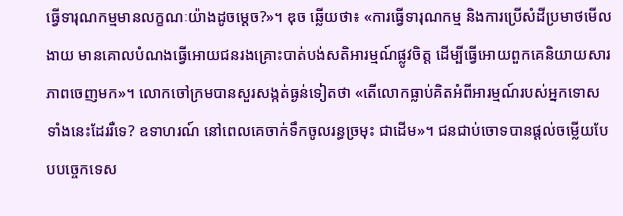ធ្វើទារុណកម្មមានលក្ខណៈយ៉ាងដូចម្តេច?»។ ឌុច ឆ្លើយថា៖ «ការធ្វើទារុណកម្ម និងការប្រើសំដីប្រមាថមើលងាយ មានគោលបំណងធ្វើអោយជនរងគ្រោះបាត់បង់សតិអារម្មណ៍ផ្លូវចិត្ត ដើម្បីធ្វើអោយពួកគេនិយាយសារភាពចេញមក»។ លោកចៅក្រមបានសួរសង្កត់ធ្ងន់ទៀតថា «តើលោកធ្លាប់គិតអំពីអារម្មណ៍របស់អ្នកទោសទាំងនេះដែររឺទេ? ឧទាហរណ៍ នៅពេលគេចាក់ទឹកចូលរន្ធច្រមុះ ជាដើម»។ ជនជាប់ចោទបានផ្តល់ចម្លើយបែបបច្ចេកទេស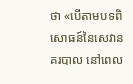ថា «បើតាមបទពិសោធន៍នៃសេវានគរបាល នៅពេល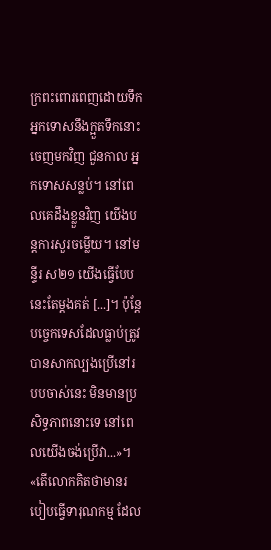ក្រពះពោរពេញដោយទឹក អ្នកទោសនឹងក្អួតទឹកនោះចេញមកវិញ ជួនកាល អ្នកទោសសន្លប់។ នៅពេលគេដឹងខ្លួនវិញ យើងបន្តការសួរចម្លើយ។ នៅមន្ទីរ ស២១ យើងធ្វើបែបនេះតែម្តងគត់ [...]។ ប៉ុន្តែ បច្ចេកទេសដែលធ្លាប់ត្រូវបានសាកល្បងប្រើនៅរបបចាស់នេះ មិនមានប្រសិទ្ធភាពនោះទេ នៅពេលយើងចង់ប្រើវា...»។
«តើលោកគិតថាមានរបៀបធ្វើទារុណកម្ម ដែល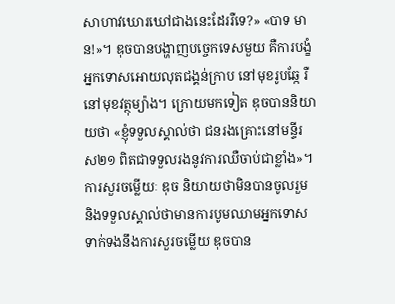សាហាវឃោរឃៅជាងនេះដែររឺទេ?» «បាទ មាន!»។ ឌុចបានបង្ហាញបច្ចេកទេសមួយ គឺការបង្ខំអ្នកទោសអោយលុតជង្គន់ក្រាប នៅមុខរូបឆ្កែ រឺនៅមុខវត្ថុម្យ៉ាង។ ក្រោយមកទៀត ឌុចបាននិយាយថា «ខ្ញុំទទួលស្គាល់ថា ជនរងគ្រោះនៅមន្ទីរ ស២១ ពិតជាទទួលរងនូវការឈឺចាប់ជាខ្លាំង»។
ការសួរចម្លើយៈ ឌុច និយាយថាមិនបានចូលរួម និងទទួលស្គាល់ថាមានការបូមឈាមអ្នកទោស ទាក់ទងនឹងការសួរចម្លើយ ឌុចបាន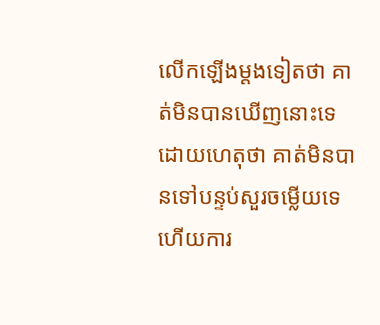លើកឡើងម្តងទៀតថា គាត់មិនបានឃើញនោះទេ ដោយហេតុថា គាត់មិនបានទៅបន្ទប់សួរចម្លើយទេ ហើយការ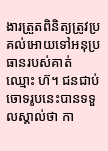ងារត្រួតពិនិត្យត្រូវប្រគល់អោយទៅអនុប្រធានរបស់គាត់ ឈ្មោះ ហ៊។ ជនជាប់ចោទរូបនេះបានទទួលស្គាល់ថា កា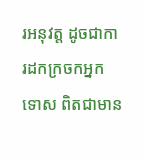រអនុវត្ត ដូចជាការដកក្រចកអ្នកទោស ពិតជាមាន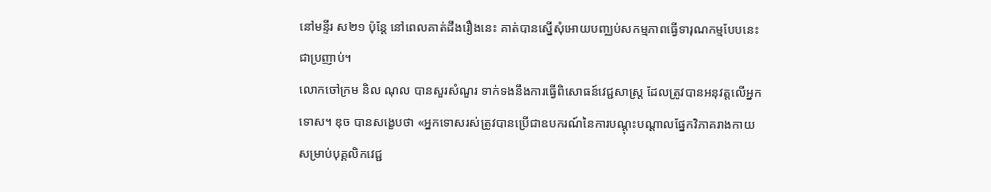នៅមន្ទីរ ស២១ ប៉ុន្តែ នៅពេលគាត់ដឹងរឿងនេះ គាត់បានស្នើសុំអោយបញ្ឈប់សកម្មភាពធ្វើទារុណកម្មបែបនេះជាប្រញាប់។
លោកចៅក្រម និល ណុល បានសួរសំណួរ ទាក់ទងនឹងការធ្វើពិសោធន៍វេជ្ជសាស្រ្ត ដែលត្រូវបានអនុវត្តលើអ្នកទោស។ ឌុច បានសង្ខេបថា «អ្នកទោសរស់ត្រូវបានប្រើជាឧបករណ៍នៃការបណ្តុះបណ្តាលផ្នែកវិភាគរាងកាយ សម្រាប់បុគ្គលិកវេជ្ជ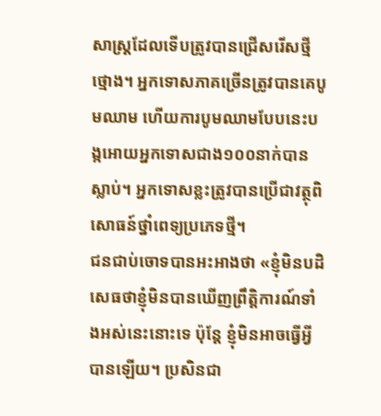សាស្រ្តដែលទើបត្រូវបានជ្រើសរើសថ្មីថ្មោង។ អ្នកទោសភាគច្រើនត្រូវបានគេបូមឈាម ហើយការបូមឈាមបែបនេះបង្កអោយអ្នកទោសជាង១០០នាក់បានស្លាប់។ អ្នកទោសខ្លះត្រូវបានប្រើជាវត្ថុពិសោធន៍ថ្នាំពេទ្យប្រភេទថ្មី។
ជនជាប់ចោទបានអះអាងថា «ខ្ញុំមិនបដិសេធថាខ្ញុំមិនបានឃើញព្រឹត្តិការណ៍ទាំងអស់នេះនោះទេ ប៉ុន្តែ ខ្ញុំមិនអាចធ្វើអ្វីបានឡើយ។ ប្រសិនជា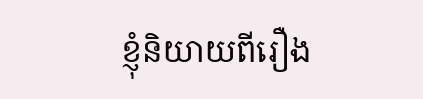ខ្ញុំនិយាយពីរឿង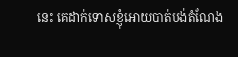នេះ គេដាក់ទោសខ្ញុំអោយបាត់បង់តំណែង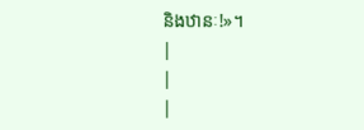និងឋានៈ!»។
|
|
|